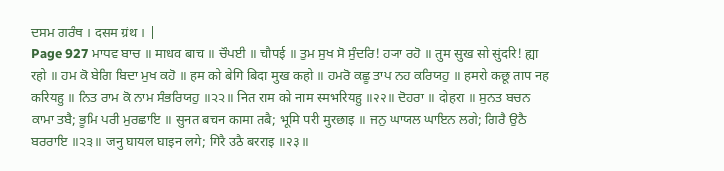ਦਸਮ ਗਰੰਥ । दसम ग्रंथ । |
Page 927 ਮਾਧਵ ਬਾਚ ॥ माधव बाच ॥ ਚੌਪਈ ॥ चौपई ॥ ਤੁਮ ਸੁਖ ਸੋ ਸੁੰਦਰਿ! ਹ੍ਯਾ ਰਹੋ ॥ तुम सुख सो सुंदरि! ह्या रहो ॥ ਹਮ ਕੋ ਬੇਗਿ ਬਿਦਾ ਮੁਖ ਕਹੋ ॥ हम को बेगि बिदा मुख कहो ॥ ਹਮਰੋ ਕਛੂ ਤਾਪ ਨਹ ਕਰਿਯਹੁ ॥ हमरो कछू ताप नह करियहु ॥ ਨਿਤ ਰਾਮ ਕੋ ਨਾਮ ਸੰਭਰਿਯਹੁ ॥੨੨॥ नित राम को नाम स्मभरियहु ॥२२॥ ਦੋਹਰਾ ॥ दोहरा ॥ ਸੁਨਤ ਬਚਨ ਕਾਮਾ ਤਬੈ; ਭੂਮਿ ਪਰੀ ਮੁਰਛਾਇ ॥ सुनत बचन कामा तबै; भूमि परी मुरछाइ ॥ ਜਨੁ ਘਾਯਲ ਘਾਇਨ ਲਗੇ; ਗਿਰੈ ਉਠੈ ਬਰਰਾਇ ॥੨੩॥ जनु घायल घाइन लगे; गिरै उठै बरराइ ॥२३॥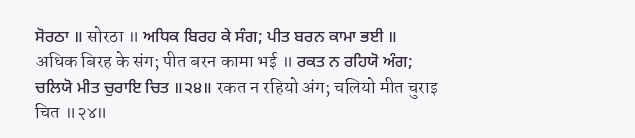ਸੋਰਠਾ ॥ सोरठा ॥ ਅਧਿਕ ਬਿਰਹ ਕੇ ਸੰਗ; ਪੀਤ ਬਰਨ ਕਾਮਾ ਭਈ ॥ अधिक बिरह के संग; पीत बरन कामा भई ॥ ਰਕਤ ਨ ਰਹਿਯੋ ਅੰਗ; ਚਲਿਯੋ ਮੀਤ ਚੁਰਾਇ ਚਿਤ ॥੨੪॥ रकत न रहियो अंग; चलियो मीत चुराइ चित ॥२४॥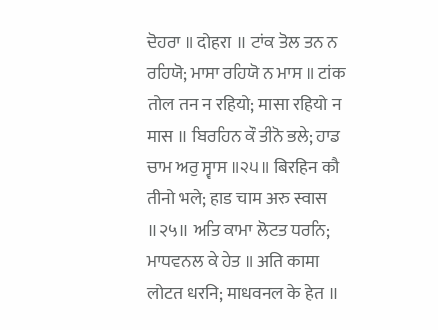ਦੋਹਰਾ ॥ दोहरा ॥ ਟਾਂਕ ਤੋਲ ਤਨ ਨ ਰਹਿਯੋ; ਮਾਸਾ ਰਹਿਯੋ ਨ ਮਾਸ ॥ टांक तोल तन न रहियो; मासा रहियो न मास ॥ ਬਿਰਹਿਨ ਕੌ ਤੀਨੋ ਭਲੇ; ਹਾਡ ਚਾਮ ਅਰੁ ਸ੍ਵਾਸ ॥੨੫॥ बिरहिन कौ तीनो भले; हाड चाम अरु स्वास ॥२५॥ ਅਤਿ ਕਾਮਾ ਲੋਟਤ ਧਰਨਿ; ਮਾਧਵਨਲ ਕੇ ਹੇਤ ॥ अति कामा लोटत धरनि; माधवनल के हेत ॥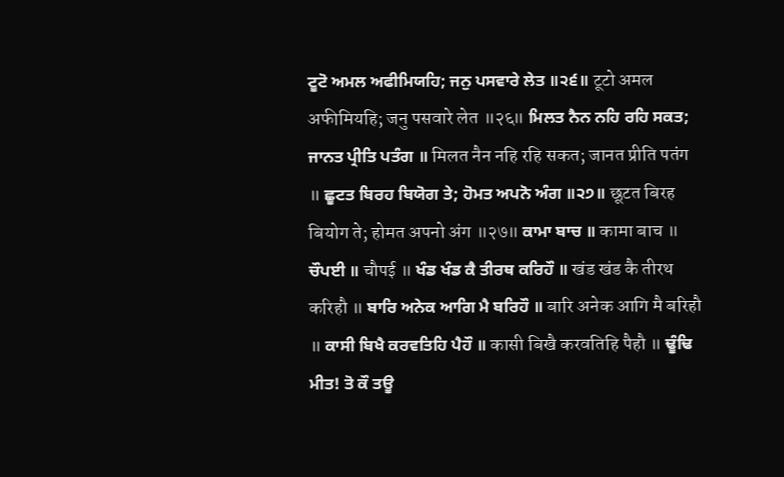ਟੂਟੋ ਅਮਲ ਅਫੀਮਿਯਹਿ; ਜਨੁ ਪਸਵਾਰੇ ਲੇਤ ॥੨੬॥ टूटो अमल अफीमियहि; जनु पसवारे लेत ॥२६॥ ਮਿਲਤ ਨੈਨ ਨਹਿ ਰਹਿ ਸਕਤ; ਜਾਨਤ ਪ੍ਰੀਤਿ ਪਤੰਗ ॥ मिलत नैन नहि रहि सकत; जानत प्रीति पतंग ॥ ਛੂਟਤ ਬਿਰਹ ਬਿਯੋਗ ਤੇ; ਹੋਮਤ ਅਪਨੋ ਅੰਗ ॥੨੭॥ छूटत बिरह बियोग ते; होमत अपनो अंग ॥२७॥ ਕਾਮਾ ਬਾਚ ॥ कामा बाच ॥ ਚੌਪਈ ॥ चौपई ॥ ਖੰਡ ਖੰਡ ਕੈ ਤੀਰਥ ਕਰਿਹੌ ॥ खंड खंड कै तीरथ करिहौ ॥ ਬਾਰਿ ਅਨੇਕ ਆਗਿ ਮੈ ਬਰਿਹੌ ॥ बारि अनेक आगि मै बरिहौ ॥ ਕਾਸੀ ਬਿਖੈ ਕਰਵਤਿਹਿ ਪੈਹੌ ॥ कासी बिखै करवतिहि पैहौ ॥ ਢੂੰਢਿ ਮੀਤ! ਤੋ ਕੌ ਤਊ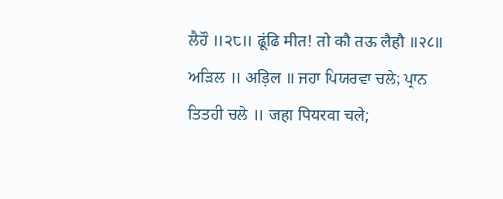ਲੈਹੌ ॥੨੮॥ ढूंढि मीत! तो कौ तऊ लैहौ ॥२८॥ ਅੜਿਲ ॥ अड़िल ॥ ਜਹਾ ਪਿਯਰਵਾ ਚਲੇ; ਪ੍ਰਾਨ ਤਿਤਹੀ ਚਲੇ ॥ जहा पियरवा चले;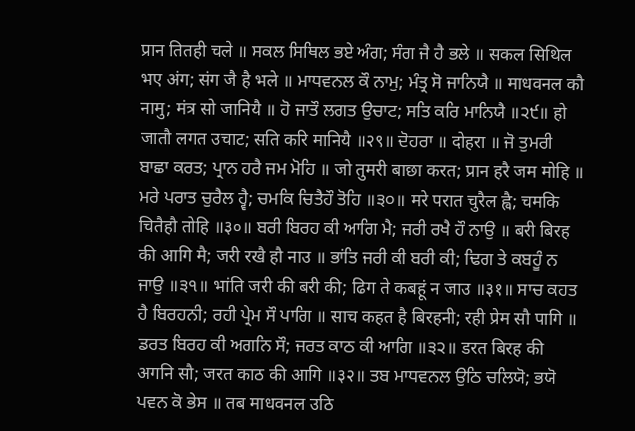प्रान तितही चले ॥ ਸਕਲ ਸਿਥਿਲ ਭਏ ਅੰਗ; ਸੰਗ ਜੈ ਹੈ ਭਲੇ ॥ सकल सिथिल भए अंग; संग जै है भले ॥ ਮਾਧਵਨਲ ਕੌ ਨਾਮੁ; ਮੰਤ੍ਰ ਸੋ ਜਾਨਿਯੈ ॥ माधवनल कौ नामु; मंत्र सो जानियै ॥ ਹੋ ਜਾਤੌ ਲਗਤ ਉਚਾਟ; ਸਤਿ ਕਰਿ ਮਾਨਿਯੈ ॥੨੯॥ हो जातौ लगत उचाट; सति करि मानियै ॥२९॥ ਦੋਹਰਾ ॥ दोहरा ॥ ਜੋ ਤੁਮਰੀ ਬਾਛਾ ਕਰਤ; ਪ੍ਰਾਨ ਹਰੈ ਜਮ ਮੋਹਿ ॥ जो तुमरी बाछा करत; प्रान हरै जम मोहि ॥ ਮਰੇ ਪਰਾਤ ਚੁਰੈਲ ਹ੍ਵੈ; ਚਮਕਿ ਚਿਤੈਹੌ ਤੋਹਿ ॥੩੦॥ मरे परात चुरैल ह्वै; चमकि चितैहौ तोहि ॥३०॥ ਬਰੀ ਬਿਰਹ ਕੀ ਆਗਿ ਮੈ; ਜਰੀ ਰਖੈ ਹੌ ਨਾਉ ॥ बरी बिरह की आगि मै; जरी रखै हौ नाउ ॥ ਭਾਂਤਿ ਜਰੀ ਕੀ ਬਰੀ ਕੀ; ਢਿਗ ਤੇ ਕਬਹੂੰ ਨ ਜਾਉ ॥੩੧॥ भांति जरी की बरी की; ढिग ते कबहूं न जाउ ॥३१॥ ਸਾਚ ਕਹਤ ਹੈ ਬਿਰਹਨੀ; ਰਹੀ ਪ੍ਰੇਮ ਸੌ ਪਾਗਿ ॥ साच कहत है बिरहनी; रही प्रेम सौ पागि ॥ ਡਰਤ ਬਿਰਹ ਕੀ ਅਗਨਿ ਸੌ; ਜਰਤ ਕਾਠ ਕੀ ਆਗਿ ॥੩੨॥ डरत बिरह की अगनि सौ; जरत काठ की आगि ॥३२॥ ਤਬ ਮਾਧਵਨਲ ਉਠਿ ਚਲਿਯੋ; ਭਯੋ ਪਵਨ ਕੋ ਭੇਸ ॥ तब माधवनल उठि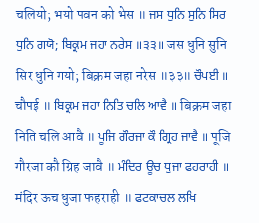चलियो; भयो पवन को भेस ॥ ਜਸ ਧੁਨਿ ਸੁਨਿ ਸਿਰ ਧੁਨਿ ਗਯੋ; ਬਿਕ੍ਰਮ ਜਹਾ ਨਰੇਸ ॥੩੩॥ जस धुनि सुनि सिर धुनि गयो; बिक्रम जहा नरेस ॥३३॥ ਚੌਪਈ ॥ चौपई ॥ ਬਿਕ੍ਰਮ ਜਹਾ ਨਿਤਿ ਚਲਿ ਆਵੈ ॥ बिक्रम जहा निति चलि आवै ॥ ਪੂਜਿ ਗੌਰਜਾ ਕੌ ਗ੍ਰਿਹ ਜਾਵੈ ॥ पूजि गौरजा कौ ग्रिह जावै ॥ ਮੰਦਿਰ ਊਚ ਧੁਜਾ ਫਹਰਾਹੀ ॥ मंदिर ऊच धुजा फहराही ॥ ਫਟਕਾਚਲ ਲਖਿ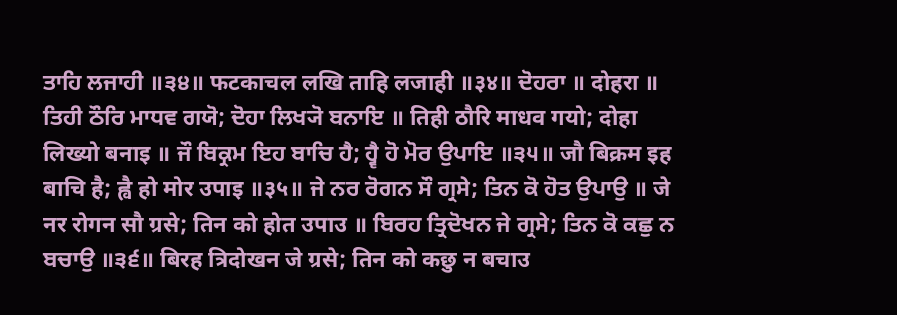ਤਾਹਿ ਲਜਾਹੀ ॥੩੪॥ फटकाचल लखि ताहि लजाही ॥३४॥ ਦੋਹਰਾ ॥ दोहरा ॥ ਤਿਹੀ ਠੌਰਿ ਮਾਧਵ ਗਯੋ; ਦੋਹਾ ਲਿਖ੍ਯੋ ਬਨਾਇ ॥ तिही ठौरि माधव गयो; दोहा लिख्यो बनाइ ॥ ਜੌ ਬਿਕ੍ਰਮ ਇਹ ਬਾਚਿ ਹੈ; ਹ੍ਵੈ ਹੋ ਮੋਰ ਉਪਾਇ ॥੩੫॥ जौ बिक्रम इह बाचि है; ह्वै हो मोर उपाइ ॥३५॥ ਜੇ ਨਰ ਰੋਗਨ ਸੌ ਗ੍ਰਸੇ; ਤਿਨ ਕੋ ਹੋਤ ਉਪਾਉ ॥ जे नर रोगन सौ ग्रसे; तिन को होत उपाउ ॥ ਬਿਰਹ ਤ੍ਰਿਦੋਖਨ ਜੇ ਗ੍ਰਸੇ; ਤਿਨ ਕੋ ਕਛੁ ਨ ਬਚਾਉ ॥੩੬॥ बिरह त्रिदोखन जे ग्रसे; तिन को कछु न बचाउ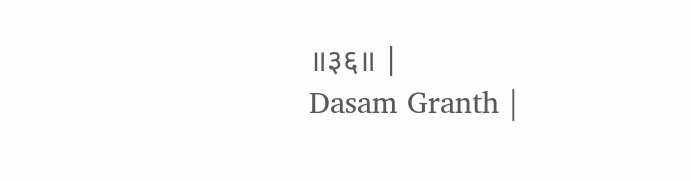॥३६॥ |
Dasam Granth |